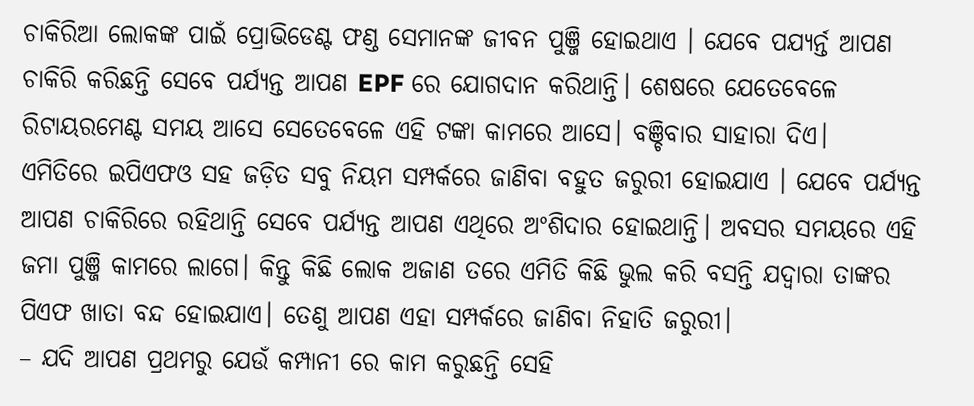ଚାକିରିଆ ଲୋକଙ୍କ ପାଇଁ ପ୍ରୋଭିଡେଣ୍ଟ ଫଣ୍ଡ ସେମାନଙ୍କ ଜୀବନ ପୁଞ୍ଜି ହୋଇଥାଏ । ଯେବେ ପଯ୍ୟର୍ନ୍ତ ଆପଣ ଚାକିରି କରିଛନ୍ତି ସେବେ ପର୍ଯ୍ୟନ୍ତ ଆପଣ EPF ରେ ଯୋଗଦାନ କରିଥାନ୍ତି। ଶେଷରେ ଯେତେବେଳେ ରିଟାୟରମେଣ୍ଟ ସମୟ ଆସେ ସେତେବେଳେ ଏହି ଟଙ୍କା କାମରେ ଆସେ। ବଞ୍ଚିବାର ସାହାରା ଦିଏ।
ଏମିତିରେ ଇପିଏଫଓ ସହ ଜଡ଼ିତ ସବୁ ନିୟମ ସମ୍ପର୍କରେ ଜାଣିବା ବହୁତ ଜରୁରୀ ହୋଇଯାଏ । ଯେବେ ପର୍ଯ୍ୟନ୍ତ ଆପଣ ଚାକିରିରେ ରହିଥାନ୍ତି ସେବେ ପର୍ଯ୍ୟନ୍ତ ଆପଣ ଏଥିରେ ଅଂଶିଦାର ହୋଇଥାନ୍ତି। ଅବସର ସମୟରେ ଏହି ଜମା ପୁଞ୍ଜି କାମରେ ଲାଗେ। କିନ୍ତୁ କିଛି ଲୋକ ଅଜାଣ ତରେ ଏମିତି କିଛି ଭୁଲ କରି ବସନ୍ତି ଯଦ୍ୱାରା ତାଙ୍କର ପିଏଫ ଖାତା ବନ୍ଦ ହୋଇଯାଏ। ତେଣୁ ଆପଣ ଏହା ସମ୍ପର୍କରେ ଜାଣିବା ନିହାତି ଜରୁରୀ।
– ଯଦି ଆପଣ ପ୍ରଥମରୁ ଯେଉଁ କମ୍ପାନୀ ରେ କାମ କରୁଛନ୍ତି ସେହି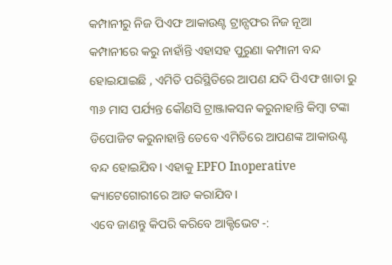କମ୍ପାନୀରୁ ନିଜ ପିଏଫ ଆକାଉଣ୍ଟ ଟ୍ରାନ୍ସଫର ନିଜ ନୂଆ କମ୍ପାନୀରେ କରୁ ନାହାଁନ୍ତି ଏହାସହ ପୁରୁଣା କମ୍ପାନୀ ବନ୍ଦ ହୋଇଯାଇଛି , ଏମିତି ପରିସ୍ଥିତିରେ ଆପଣ ଯଦି ପିଏଫ ଖାତା ରୁ ୩୬ ମାସ ପର୍ଯ୍ୟନ୍ତ କୌଣସି ଟ୍ରାଞ୍ଜାକସନ କରୁନାହାନ୍ତି କିମ୍ବା ଟଙ୍କା ଡିପୋଜିଟ କରୁନାହାନ୍ତି ତେବେ ଏମିତିରେ ଆପଣଙ୍କ ଆକାଉଣ୍ଟ ବନ୍ଦ ହୋଇଯିବ। ଏହାକୁ EPFO Inoperative କ୍ୟାଟେଗୋରୀରେ ଆଡ କରାଯିବ।
ଏବେ ଜାଣନ୍ତୁ କିପରି କରିବେ ଆକ୍ଟିଭେଟ -: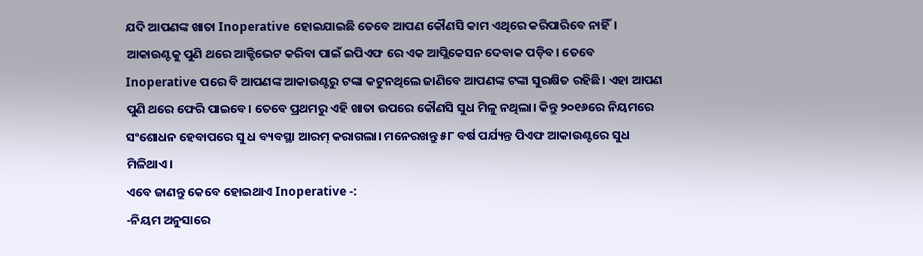ଯଦି ଆପଣଙ୍କ ଖାତା Inoperative ହୋଇଯାଇଛି ତେବେ ଆପଣ କୌଣସି କାମ ଏଥିରେ କରିପାରିବେ ନାହିଁ। ଆକାଉଣ୍ଟକୁ ପୁଣି ଥରେ ଆକ୍ଟିଭେଟ କରିବା ପାଇଁ ଇପିଏଫ ରେ ଏକ ଆପ୍ଲିକେସନ ଦେବାକ ପଡ଼ିବ। ତେବେ Inoperative ପରେ ବି ଆପଣଙ୍କ ଆକାଉଣ୍ଟରୁ ଟଙ୍କା କଟୁନଥିଲେ ଜାଣିବେ ଆପଣଙ୍କ ଟଙ୍କା ସୁରକ୍ଷିତ ରହିଛି। ଏହା ଆପଣ ପୁଣି ଥରେ ଫେରି ପାଇବେ। ତେବେ ପ୍ରଥମରୁ ଏହି ଖାତା ଉପରେ କୌଣସି ସୁଧ ମିଳୁ ନଥିଲା। କିନ୍ତୁ ୨୦୧୬ରେ ନିୟମରେ ସଂଶୋଧନ ହେବାପରେ ସୁ ଧ ବ୍ୟବସ୍ଥା ଆରମ୍ କରାଗଲା। ମନେରଖନ୍ତୁ ୫୮ ବର୍ଷ ପର୍ଯ୍ୟନ୍ତ ପିଏଫ ଆକାଉଣ୍ଟରେ ସୁଧ ମିଳିଥାଏ।
ଏବେ ଜାଣନ୍ତୁ କେବେ ହୋଇଥାଏ Inoperative -:
-ନିୟମ ଅନୁସାରେ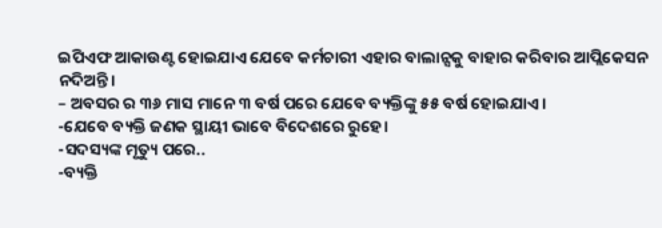ଇପିଏଫ ଆକାଉଣ୍ଟ ହୋଇଯାଏ ଯେବେ କର୍ମଚାରୀ ଏହାର ବାଲାନ୍ସକୁ ବାହାର କରିବାର ଆପ୍ଲିକେସନ ନଦିଅନ୍ତି।
– ଅବସର ର ୩୬ ମାସ ମାନେ ୩ ବର୍ଷ ପରେ ଯେବେ ବ୍ୟକ୍ତିଙ୍କୁ ୫୫ ବର୍ଷ ହୋଇଯାଏ।
-ଯେବେ ବ୍ୟକ୍ତି ଜଣକ ସ୍ଥାୟୀ ଭାବେ ବିଦେଶରେ ରୁହେ।
-ସଦସ୍ୟଙ୍କ ମୃତ୍ୟୁ ପରେ..
-ବ୍ୟକ୍ତି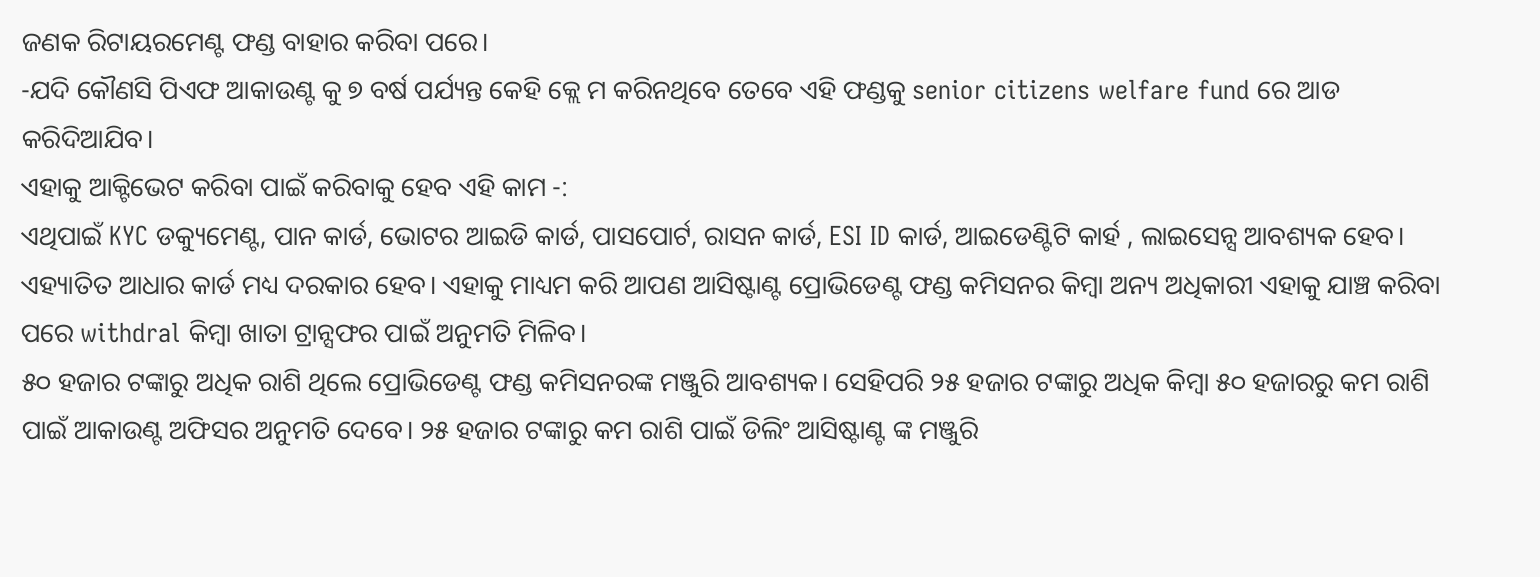ଜଣକ ରିଟାୟରମେଣ୍ଟ ଫଣ୍ଡ ବାହାର କରିବା ପରେ।
-ଯଦି କୌଣସି ପିଏଫ ଆକାଉଣ୍ଟ କୁ ୭ ବର୍ଷ ପର୍ଯ୍ୟନ୍ତ କେହି କ୍ଲେ ମ କରିନଥିବେ ତେବେ ଏହି ଫଣ୍ଡକୁ senior citizens welfare fund ରେ ଆଡ କରିଦିଆଯିବ।
ଏହାକୁ ଆକ୍ଟିଭେଟ କରିବା ପାଇଁ କରିବାକୁ ହେବ ଏହି କାମ -:
ଏଥିପାଇଁ KYC ଡକ୍ୟୁମେଣ୍ଟ, ପାନ କାର୍ଡ, ଭୋଟର ଆଇଡି କାର୍ଡ, ପାସପୋର୍ଟ, ରାସନ କାର୍ଡ, ESI ID କାର୍ଡ, ଆଇଡେଣ୍ଟିଟି କାର୍ହ , ଲାଇସେନ୍ସ ଆବଶ୍ୟକ ହେବ। ଏହ୍ୟାତିତ ଆଧାର କାର୍ଡ ମଧ୍ୟ ଦରକାର ହେବ। ଏହାକୁ ମାଧ୍ୟମ କରି ଆପଣ ଆସିଷ୍ଟାଣ୍ଟ ପ୍ରୋଭିଡେଣ୍ଟ ଫଣ୍ଡ କମିସନର କିମ୍ବା ଅନ୍ୟ ଅଧିକାରୀ ଏହାକୁ ଯାଞ୍ଚ କରିବା ପରେ withdral କିମ୍ବା ଖାତା ଟ୍ରାନ୍ସଫର ପାଇଁ ଅନୁମତି ମିଳିବ।
୫୦ ହଜାର ଟଙ୍କାରୁ ଅଧିକ ରାଶି ଥିଲେ ପ୍ରୋଭିଡେଣ୍ଟ ଫଣ୍ଡ କମିସନରଙ୍କ ମଞ୍ଜୁରି ଆବଶ୍ୟକ। ସେହିପରି ୨୫ ହଜାର ଟଙ୍କାରୁ ଅଧିକ କିମ୍ବା ୫୦ ହଜାରରୁ କମ ରାଶି ପାଇଁ ଆକାଉଣ୍ଟ ଅଫିସର ଅନୁମତି ଦେବେ। ୨୫ ହଜାର ଟଙ୍କାରୁ କମ ରାଶି ପାଇଁ ଡିଲିଂ ଆସିଷ୍ଟାଣ୍ଟ ଙ୍କ ମଞ୍ଜୁରି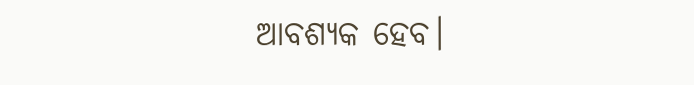ଆବଶ୍ୟକ ହେବ।